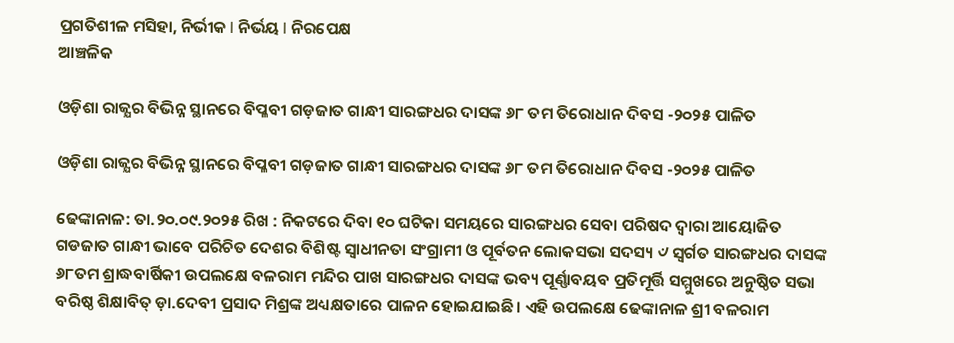ପ୍ରଗତିଶୀଳ ମସିହା, ନିର୍ଭୀକ I ନିର୍ଭୟ I ନିରପେକ୍ଷ
ଆଞ୍ଚଳିକ

ଓଡ଼ିଶା ରାଜ୍ଯର ବିଭିନ୍ନ ସ୍ଥାନରେ ବିପ୍ଳବୀ ଗଡ଼ଜାତ ଗାନ୍ଧୀ ସାରଙ୍ଗଧର ଦାସଙ୍କ ୬୮ ତମ ତିରୋଧାନ ଦିବସ -୨୦୨୫ ପାଳିତ

ଓଡ଼ିଶା ରାଜ୍ଯର ବିଭିନ୍ନ ସ୍ଥାନରେ ବିପ୍ଳବୀ ଗଡ଼ଜାତ ଗାନ୍ଧୀ ସାରଙ୍ଗଧର ଦାସଙ୍କ ୬୮ ତମ ତିରୋଧାନ ଦିବସ -୨୦୨୫ ପାଳିତ

ଢେଙ୍କାନାଳ: ତା.୨୦.୦୯.୨୦୨୫ ରିଖ : ନିକଟରେ ଦିବା ୧୦ ଘଟିକା ସମୟରେ ସାରଙ୍ଗଧର ସେବା ପରିଷଦ ଦ୍ବାରା ଆୟୋଜିତ ଗଡଜାତ ଗାନ୍ଧୀ ଭାବେ ପରିଚିତ ଦେଶର ବିଶିଷ୍ଟ ସ୍ୱାଧୀନତା ସଂଗ୍ରାମୀ ଓ ପୂର୍ବତନ ଲୋକସଭା ସଦସ୍ୟ ୰ ସ୍ୱର୍ଗତ ସାରଙ୍ଗଧର ଦାସଙ୍କ ୬୮ତମ ଶ୍ରାଦ୍ଧବାର୍ଷିକୀ ଉପଲକ୍ଷେ ବଳରାମ ମନ୍ଦିର ପାଖ ସାରଙ୍ଗଧର ଦାସଙ୍କ ଭବ୍ୟ ପୂର୍ଣ୍ଣାବୟବ ପ୍ରତିମୂର୍ତ୍ତି ସମ୍ମୁଖରେ ଅନୁଷ୍ଠିତ ସଭା ବରିଷ୍ଠ ଶିକ୍ଷାବିତ୍ ଡ଼ା.ଦେବୀ ପ୍ରସାଦ ମିଶ୍ରଙ୍କ ଅଧ୍ୟକ୍ଷତାରେ ପାଳନ ହୋଇଯାଇଛି। ଏହି ଉପଲକ୍ଷେ ଢେଙ୍କାନାଳ ଶ୍ରୀ ବଳରାମ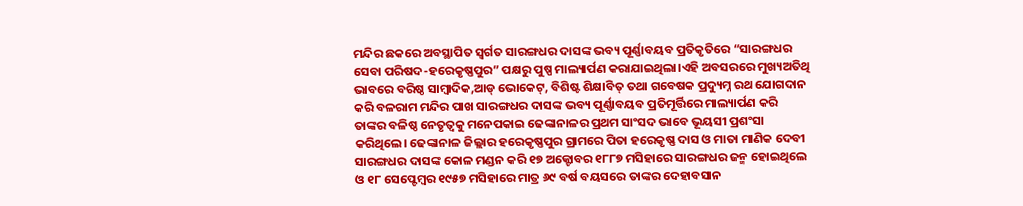ମନ୍ଦିର ଛକରେ ଅବସ୍ଥାପିତ ସ୍ୱର୍ଗତ ସାରଙ୍ଗଧର ଦାସଙ୍କ ଭବ୍ୟ ପୂର୍ଣ୍ଣାବୟବ ପ୍ରତିକୃତିରେ “ସାରଙ୍ଗଧର ସେବା ପରିଷଦ-ହରେକୃଷ୍ଣପୁର” ପକ୍ଷରୁ ପୁଷ୍ପ ମାଲ୍ୟାର୍ପଣ କରାଯାଇଥିଲା।ଏହି ଅବସରରେ ମୁଖ୍ୟଅତିଥି ଭାବରେ ବରିଷ୍ଠ ସାମ୍ବାଦିକ,ଆଡ୍ ଭୋକେଟ୍, ବିଶିଷ୍ଟ ଶିକ୍ଷାବିତ୍ ତଥା ଗବେଷକ ପ୍ରଦ୍ୟୁମ୍ନ ରଥ ଯୋଗଦାନ କରି ବଳରାମ ମନ୍ଦିର ପାଖ ସାରଙ୍ଗଧର ଦାସଙ୍କ ଭବ୍ୟ ପୂର୍ଣ୍ଣାବୟବ ପ୍ରତିମୂର୍ତ୍ତିରେ ମାଲ୍ୟାର୍ପଣ କରି ତାଙ୍କର ବଳିଷ୍ଠ ନେତୃତ୍ୱକୁ ମନେପକାଇ ଢେଙ୍କାନାଳର ପ୍ରଥମ ସାଂସଦ ଭାବେ ଭୂୟସୀ ପ୍ରଶଂସା କରିଥିଲେ। ଢେଙ୍କାନାଳ ଜିଲ୍ଲାର ହରେକୃଷ୍ଣପୁର ଗ୍ରାମରେ ପିତା ହରେକୃଷ୍ଣ ଦାସ ଓ ମାତା ମାଣିକ ଦେବୀ ସାରଙ୍ଗଧର ଦାସଙ୍କ କୋଳ ମଣ୍ଡନ କରି ୧୭ ଅକ୍ଟୋବର ୧୮୮୭ ମସିହାରେ ସାରଙ୍ଗଧର ଜନ୍ମ ହୋଇଥିଲେ ଓ ୧୮ ସେପ୍ଟେମ୍ବର ୧୯୫୭ ମସିହାରେ ମାତ୍ର ୬୯ ବର୍ଷ ବୟସରେ ତାଙ୍କର ଦେହାବସାନ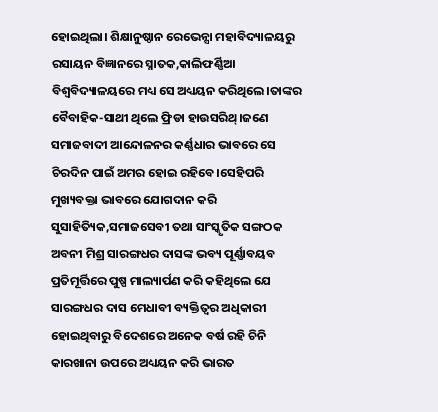ହୋଇଥିଲା। ଶିକ୍ଷାନୁଷ୍ଠାନ ରେଭେନ୍ସା ମହାବିଦ୍ୟାଳୟରୁ ରସାୟନ ବିଜ୍ଞାନରେ ସ୍ନାତକ,କାଲିଫର୍ଣ୍ଣିଆ ବିଶ୍ୱବିଦ୍ୟାଳୟରେ ମଧ୍ୟ ସେ ଅଧ୍ୟୟନ କରିଥିଲେ।ତାଙ୍କର ବୈବାହିକ-ସାଥୀ ଥିଲେ ଫ୍ରିଡା ହାଉସରିଥ୍।ଜଣେ ସମାଜବାଦୀ ଆନ୍ଦୋଳନର କର୍ଣ୍ଣଧାର ଭାବରେ ସେ ଚିରଦିନ ପାଇଁ ଅମର ହୋଇ ରହିବେ।ସେହିପରି ମୁଖ୍ୟବକ୍ତା ଭାବରେ ଯୋଗଦାନ କରି ସୁସାହିତ୍ୟିକ,ସମାଜସେବୀ ତଥା ସାଂସ୍କୃତିକ ସଙ୍ଗଠକ ଅବନୀ ମିଶ୍ର ସାରଙ୍ଗଧର ଦାସଙ୍କ ଭବ୍ୟ ପୂର୍ଣ୍ଣାବୟବ ପ୍ରତିମୂର୍ତ୍ତିରେ ପୁଷ୍ପ ମାଲ୍ୟାର୍ପଣ କରି କହିଥିଲେ ଯେ ସାରଙ୍ଗଧର ଦାସ ମେଧାବୀ ବ୍ୟକ୍ତିତ୍ଵର ଅଧିକାରୀ ହୋଇଥିବାରୁ ବିଦେଶରେ ଅନେକ ବର୍ଷ ରହି ଚିନି କାରଖାନା ଉପରେ ଅଧ୍ୟୟନ କରି ଭାରତ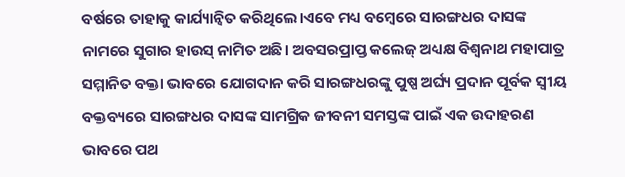ବର୍ଷରେ ତାହାକୁ କାର୍ଯ୍ୟାନ୍ବିତ କରିଥିଲେ।ଏବେ ମଧ୍ୟ ବମ୍ବେରେ ସାରଙ୍ଗଧର ଦାସଙ୍କ ନାମରେ ସୁଗାର ହାଉସ୍ ନାମିତ ଅଛି। ଅବସରପ୍ରାପ୍ତ କଲେଜ୍ ଅଧ୍ୟକ୍ଷ ବିଶ୍ୱନାଥ ମହାପାତ୍ର ସମ୍ମାନିତ ବକ୍ତା ଭାବରେ ଯୋଗଦାନ କରି ସାରଙ୍ଗଧରଙ୍କୁ ପୁଷ୍ପ ଅର୍ଘ୍ୟ ପ୍ରଦାନ ପୂର୍ବକ ସ୍ୱୀୟ ବକ୍ତବ୍ୟରେ ସାରଙ୍ଗଧର ଦାସଙ୍କ ସାମଗ୍ରିକ ଜୀବନୀ ସମସ୍ତଙ୍କ ପାଇଁ ଏକ ଉଦାହରଣ ଭାବରେ ପଥ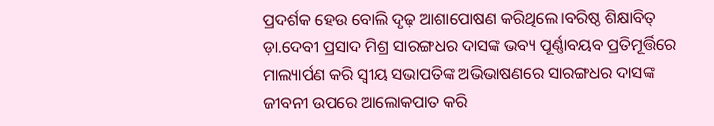ପ୍ରଦର୍ଶକ ହେଉ ବୋଲି ଦୃଢ଼ ଆଶାପୋଷଣ କରିଥିଲେ।ବରିଷ୍ଠ ଶିକ୍ଷାବିତ୍ ଡ଼ା.ଦେବୀ ପ୍ରସାଦ ମିଶ୍ର ସାରଙ୍ଗଧର ଦାସଙ୍କ ଭବ୍ୟ ପୂର୍ଣ୍ଣାବୟବ ପ୍ରତିମୂର୍ତ୍ତିରେ ମାଲ୍ୟାର୍ପଣ କରି ସ୍ଵୀୟ ସଭାପତିଙ୍କ ଅଭିଭାଷଣରେ ସାରଙ୍ଗଧର ଦାସଙ୍କ ଜୀବନୀ ଉପରେ ଆଲୋକପାତ କରି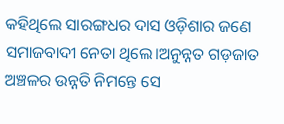କହିଥିଲେ ସାରଙ୍ଗଧର ଦାସ ଓଡ଼ିଶାର ଜଣେ ସମାଜବାଦୀ ନେତା ଥିଲେ।ଅନୁନ୍ନତ ଗଡ଼ଜାତ ଅଞ୍ଚଳର ଉନ୍ନତି ନିମନ୍ତେ ସେ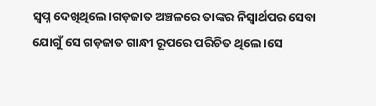ସ୍ୱପ୍ନ ଦେଖିଥିଲେ।ଗଡ଼ଜାତ ଅଞ୍ଚଳରେ ତାଙ୍କର ନିସ୍ୱାର୍ଥପର ସେବା ଯୋଗୁଁ ସେ ଗଡ଼ଜାତ ଗାନ୍ଧୀ ରୂପରେ ପରିଚିତ ଥିଲେ।ସେ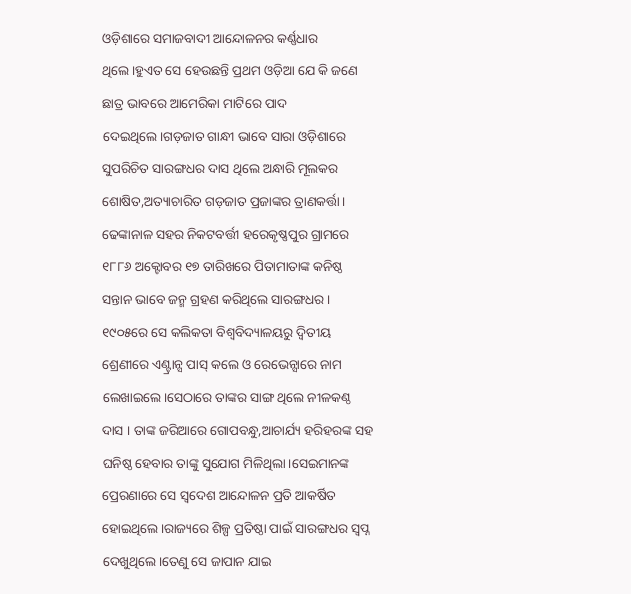ଓଡ଼ିଶାରେ ସମାଜବାଦୀ ଆନ୍ଦୋଳନର କର୍ଣ୍ଣଧାର ଥିଲେ।ହୁଏତ ସେ ହେଉଛନ୍ତି ପ୍ରଥମ ଓଡ଼ିଆ ଯେ କି ଜଣେ ଛାତ୍ର ଭାବରେ ଆମେରିକା ମାଟିରେ ପାଦ ଦେଇଥିଲେ।ଗଡ଼ଜାତ ଗାନ୍ଧୀ ଭାବେ ସାରା ଓଡ଼ିଶାରେ ସୁପରିଚିତ ସାରଙ୍ଗଧର ଦାସ ଥିଲେ ଅନ୍ଧାରି ମୂଲକର ଶୋଷିତ,ଅତ୍ୟାଚାରିତ ଗଡ଼ଜାତ ପ୍ରଜାଙ୍କର ତ୍ରାଣକର୍ତ୍ତା। ଢେଙ୍କାନାଳ ସହର ନିକଟବର୍ତ୍ତୀ ହରେକୃଷ୍ଣପୁର ଗ୍ରାମରେ ୧୮୮୬ ଅକ୍ଟୋବର ୧୭ ତାରିଖରେ ପିତାମାତାଙ୍କ କନିଷ୍ଠ ସନ୍ତାନ ଭାବେ ଜନ୍ମ ଗ୍ରହଣ କରିଥିଲେ ସାରଙ୍ଗଧର। ୧୯୦୫ରେ ସେ କଲିକତା ବିଶ୍ୱବିଦ୍ୟାଳୟରୁ ଦ୍ୱିତୀୟ ଶ୍ରେଣୀରେ ଏଣ୍ଟ୍ରାନ୍ସ ପାସ୍ କଲେ ଓ ରେଭେନ୍ସାରେ ନାମ ଲେଖାଇଲେ।ସେଠାରେ ତାଙ୍କର ସାଙ୍ଗ ଥିଲେ ନୀଳକଣ୍ଠ ଦାସ । ତାଙ୍କ ଜରିଆରେ ଗୋପବନ୍ଧୁ,ଆଚାର୍ଯ୍ୟ ହରିହରଙ୍କ ସହ ଘନିଷ୍ଠ ହେବାର ତାଙ୍କୁ ସୁଯୋଗ ମିଳିଥିଲା।ସେଇମାନଙ୍କ ପ୍ରେରଣାରେ ସେ ସ୍ୱଦେଶ ଆନ୍ଦୋଳନ ପ୍ରତି ଆକର୍ଷିତ ହୋଇଥିଲେ।ରାଜ୍ୟରେ ଶିଳ୍ପ ପ୍ରତିଷ୍ଠା ପାଇଁ ସାରଙ୍ଗଧର ସ୍ୱପ୍ନ ଦେଖୁଥିଲେ।ତେଣୁ ସେ ଜାପାନ ଯାଇ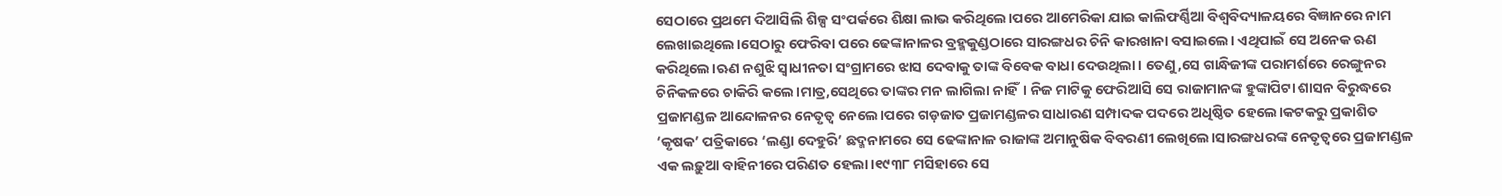ସେଠାରେ ପ୍ରଥମେ ଦିଆସିଲି ଶିଳ୍ପ ସଂପର୍କରେ ଶିକ୍ଷା ଲାଭ କରିଥିଲେ।ପରେ ଆମେରିକା ଯାଇ କାଲିଫର୍ଣ୍ଣିଆ ବିଶ୍ୱବିଦ୍ୟାଳୟରେ ବିଜ୍ଞାନରେ ନାମ ଲେଖାଇଥିଲେ।ସେଠାରୁ ଫେରିବା ପରେ ଢେଙ୍କାନାଳର ବ୍ରହ୍ମକୁଣ୍ଡଠାରେ ସାରଙ୍ଗଧର ଚିନି କାରଖାନା ବସାଇଲେ। ଏଥିପାଇଁ ସେ ଅନେକ ଋଣ କରିଥିଲେ।ଋଣ ନଶୁଝି ସ୍ୱାଧୀନତା ସଂଗ୍ରାମରେ ଝାସ ଦେବାକୁ ତାଙ୍କ ବିବେକ ବାଧା ଦେଉଥିଲା। ତେଣୁ,ସେ ଗାନ୍ଧିଜୀଙ୍କ ପରାମର୍ଶରେ ରେଙ୍ଗୁନର ଚିନିକଳରେ ଚାକିରି କଲେ।ମାତ୍ର,ସେଥିରେ ତାଙ୍କର ମନ ଲାଗିଲା ନାହିଁ। ନିଜ ମାଟିକୁ ଫେରିଆସି ସେ ରାଜାମାନଙ୍କ ହୁଙ୍କାପିଟା ଶାସନ ବିରୁଦ୍ଧରେ ପ୍ରଜାମଣ୍ଡଳ ଆନ୍ଦୋଳନର ନେତୃତ୍ୱ ନେଲେ।ପରେ ଗଡ଼ଜାତ ପ୍ରଜାମଣ୍ଡଳର ସାଧାରଣ ସମ୍ପାଦକ ପଦରେ ଅଧିଷ୍ଠିତ ହେଲେ।କଟକରୁ ପ୍ରକାଶିତ ‘କୃଷକ’ ପତ୍ରିକାରେ ‘ଲଣ୍ଡା ଦେହୁରି’ ଛଦ୍ମନାମରେ ସେ ଢେଙ୍କାନାଳ ରାଜାଙ୍କ ଅମାନୁଷିକ ବିବରଣୀ ଲେଖିଲେ।ସାରଙ୍ଗଧରଙ୍କ ନେତୃତ୍ୱରେ ପ୍ରଜାମଣ୍ଡଳ ଏକ ଲଢ଼ୁଆ ବାହିନୀରେ ପରିଣତ ହେଲା।୧୯୩୮ ମସିହାରେ ସେ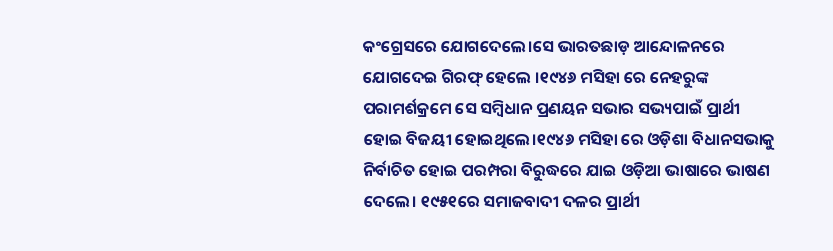କଂଗ୍ରେସରେ ଯୋଗଦେଲେ।ସେ ଭାରତଛାଡ଼ ଆନ୍ଦୋଳନରେ ଯୋଗଦେଇ ଗିରଫ୍ ହେଲେ ।୧୯୪୬ ମସିହା ରେ ନେହରୁଙ୍କ ପରାମର୍ଶକ୍ରମେ ସେ ସମ୍ବିଧାନ ପ୍ରଣୟନ ସଭାର ସଭ୍ୟପାଇଁ ପ୍ରାର୍ଥୀ ହୋଇ ବିଜୟୀ ହୋଇଥିଲେ।୧୯୪୬ ମସିହା ରେ ଓଡ଼ିଶା ବିଧାନସଭାକୁ ନିର୍ବାଚିତ ହୋଇ ପରମ୍ପରା ବିରୁଦ୍ଧରେ ଯାଇ ଓଡ଼ିଆ ଭାଷାରେ ଭାଷଣ ଦେଲେ। ୧୯୫୧ରେ ସମାଜବାଦୀ ଦଳର ପ୍ରାର୍ଥୀ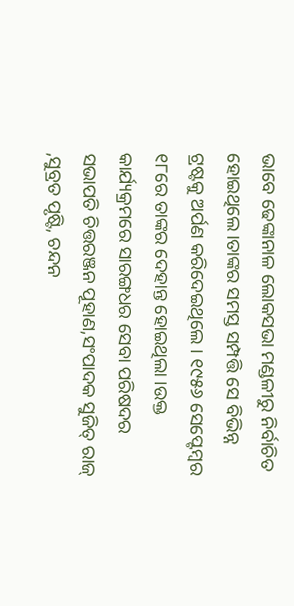ଭାବେ ଢେଙ୍କାନାଳ ଲୋକସଭା ମଣ୍ଡଳୀରୁ ନିର୍ବାଚିତ ହୋଇଥିଲେ।ତାଙ୍କର ସମସ୍ତ ସମ୍ପତ୍ତି ସେ ବିଭିନ୍ନ ଟ୍ରଷ୍ଟକୁ ଅର୍ପଣ କରିଦେଇଥିଲେ । ୧୯୫୬ ସେପ୍ଟେମ୍ବର ୧୮ରେ ତାଙ୍କର ଦେହାନ୍ତ ହୋଇଥିଲା ।ଉକ୍ତ କାର୍ଯ୍ୟକ୍ରମରେ ସାରଙ୍ଗଧର ସେବା ପରିଷଦର ସଭାପତି ଚିତ୍ତରଞ୍ଜନ ପୂହାଣ,ସଂପାଦକ ସୁଜିତ୍ ରାଜ୍ ,ସୁବ୍ରତ ପୃଷ୍ଟି, ଚନ୍ଦନ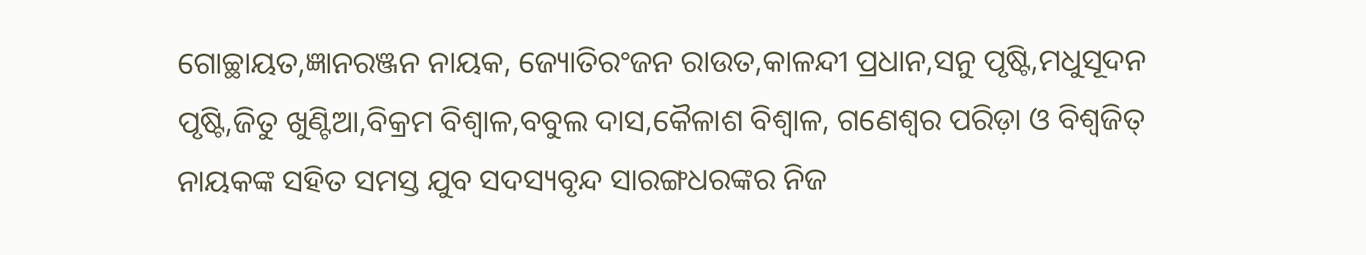ଗୋଚ୍ଛାୟତ,ଜ୍ଞାନରଞ୍ଜନ ନାୟକ, ଜ୍ୟୋତିରଂଜନ ରାଉତ,କାଳନ୍ଦୀ ପ୍ରଧାନ,ସନୁ ପୃଷ୍ଟି,ମଧୁସୂଦନ ପୃଷ୍ଟି,ଜିତୁ ଖୁଣ୍ଟିଆ,ବିକ୍ରମ ବିଶ୍ଵାଳ,ବବୁଲ ଦାସ,କୈଳାଶ ବିଶ୍ବାଳ, ଗଣେଶ୍ୱର ପରିଡ଼ା ଓ ବିଶ୍ୱଜିତ୍ ନାୟକଙ୍କ ସହିତ ସମସ୍ତ ଯୁବ ସଦସ୍ୟବୃନ୍ଦ ସାରଙ୍ଗଧରଙ୍କର ନିଜ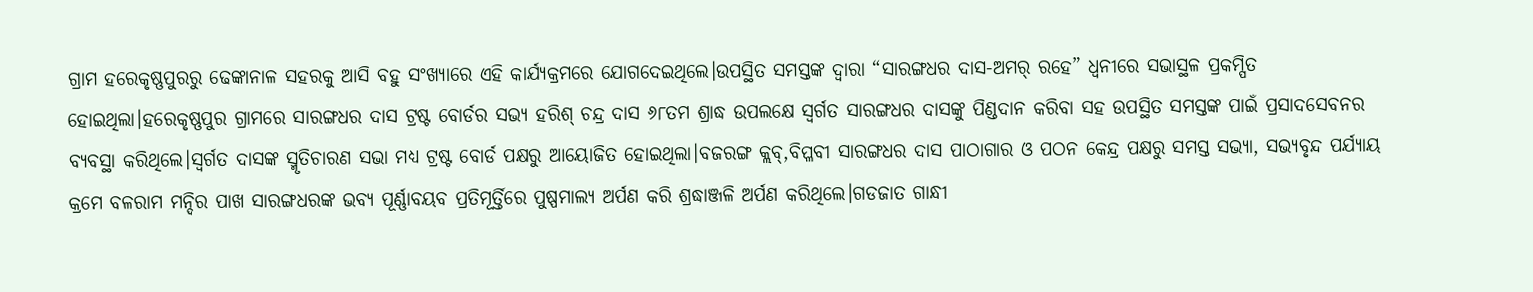ଗ୍ରାମ ହରେକୃଷ୍ଣପୁରରୁ ଢେଙ୍କାନାଳ ସହରକୁ ଆସି ବହୁ ସଂଖ୍ୟାରେ ଏହି କାର୍ଯ୍ୟକ୍ରମରେ ଯୋଗଦେଇଥିଲେ।ଉପସ୍ଥିତ ସମସ୍ତଙ୍କ ଦ୍ଵାରା “ସାରଙ୍ଗଧର ଦାସ-ଅମର୍ ରହେ” ଧ୍ୱନୀରେ ସଭାସ୍ଥଳ ପ୍ରକମ୍ପିତ ହୋଇଥିଲା।ହରେକୃଷ୍ଣପୁର ଗ୍ରାମରେ ସାରଙ୍ଗଧର ଦାସ ଟ୍ରଷ୍ଟ ବୋର୍ଡର ସଭ୍ୟ ହରିଶ୍ ଚନ୍ଦ୍ର ଦାସ ୬୮ତମ ଶ୍ରାଦ୍ଧ ଉପଲକ୍ଷେ ସ୍ୱର୍ଗତ ସାରଙ୍ଗଧର ଦାସଙ୍କୁ ପିଣ୍ଡଦାନ କରିବା ସହ ଉପସ୍ଥିତ ସମସ୍ତଙ୍କ ପାଇଁ ପ୍ରସାଦସେବନର ବ୍ୟବସ୍ଥା କରିଥିଲେ।ସ୍ୱର୍ଗତ ଦାସଙ୍କ ସ୍ମୃତିଚାରଣ ସଭା ମଧ୍ୟ ଟ୍ରଷ୍ଟ ବୋର୍ଡ ପକ୍ଷରୁ ଆୟୋଜିତ ହୋଇଥିଲା।ବଜରଙ୍ଗ କ୍ଲବ୍,ବିପ୍ଳବୀ ସାରଙ୍ଗଧର ଦାସ ପାଠାଗାର ଓ ପଠନ କେନ୍ଦ୍ର ପକ୍ଷରୁ ସମସ୍ତ ସଭ୍ୟା, ସଭ୍ୟବୃନ୍ଦ ପର୍ଯ୍ୟାୟ କ୍ରମେ ବଳରାମ ମନ୍ଦିର ପାଖ ସାରଙ୍ଗଧରଙ୍କ ଭବ୍ୟ ପୂର୍ଣ୍ଣାବୟବ ପ୍ରତିମୂର୍ତ୍ତିରେ ପୁଷ୍ପମାଲ୍ୟ ଅର୍ପଣ କରି ଶ୍ରଦ୍ଧାଞ୍ଜଳି ଅର୍ପଣ କରିଥିଲେ।ଗଡଜାତ ଗାନ୍ଧୀ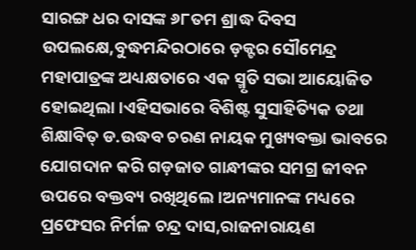ସାରଙ୍ଗ ଧର ଦାସଙ୍କ ୬୮ତମ ଶ୍ରାଦ୍ଧ ଦିବସ ଉପଲକ୍ଷେ,ବୁଦ୍ଧମନ୍ଦିରଠାରେ ଡ଼କ୍ଟର ସୌମେନ୍ଦ୍ର ମହାପାତ୍ରଙ୍କ ଅଧ୍ୟକ୍ଷତାରେ ଏକ ସ୍ମୃତି ସଭା ଆୟୋଜିତ ହୋଇଥିଲା।ଏହିସଭାରେ ବିଶିଷ୍ଟ ସୁସାହିତ୍ୟିକ ତଥା ଶିକ୍ଷାବିତ୍ ଡ.ଉଦ୍ଧବ ଚରଣ ନାୟକ ମୁଖ୍ୟବକ୍ତା ଭାବରେ ଯୋଗଦାନ କରି ଗଡ଼ଜାତ ଗାନ୍ଧୀଙ୍କର ସମଗ୍ର ଜୀବନ ଉପରେ ବକ୍ତବ୍ୟ ରଖିଥିଲେ।ଅନ୍ୟମାନଙ୍କ ମଧ୍ୟରେ ପ୍ରଫେସର ନିର୍ମଳ ଚନ୍ଦ୍ର ଦାସ,ରାଜନାରାୟଣ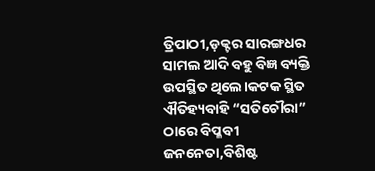ତ୍ରିପାଠୀ,ଡ଼କ୍ଟର ସାରଙ୍ଗଧର ସାମଲ ଆଦି ବହୁ ବିଜ୍ଞ ବ୍ୟକ୍ତି ଉପସ୍ଥିତ ଥିଲେ।କଟକ ସ୍ଥିତ ଐତିହ୍ୟବାହି “ସତିଚୌରା” ଠାରେ ବିପ୍ଳବୀ ଜନନେତା,ବିଶିଷ୍ଟ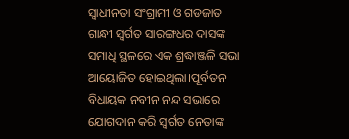ସ୍ୱାଧୀନତା ସଂଗ୍ରାମୀ ଓ ଗଡଜାତ ଗାନ୍ଧୀ ସ୍ୱର୍ଗତ ସାରଙ୍ଗଧର ଦାସଙ୍କ ସମାଧି ସ୍ଥଳରେ ଏକ ଶ୍ରଦ୍ଧାଞ୍ଜଳି ସଭା ଆୟୋଜିତ ହୋଇଥିଲା।ପୂର୍ବତନ ବିଧାୟକ ନବୀନ ନନ୍ଦ ସଭାରେ ଯୋଗଦାନ କରି ସ୍ୱର୍ଗତ ନେତାଙ୍କ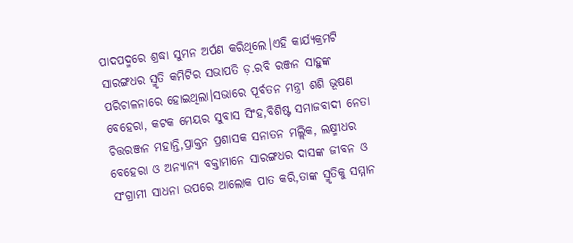ପାଦପଦ୍ମରେ ଶ୍ରଦ୍ଧା ସୁମନ ଅର୍ପଣ କରିଥିଲେ।ଏହି କାର୍ଯ୍ୟକ୍ରମଟି ସାରଙ୍ଗଧର ସ୍ମୃତି କମିଟିର ସଭାପତି ଡ଼.ରବି ରଞ୍ଜନ ସାହୁଙ୍କ ପରିଚାଳନାରେ ହୋଇଥିଲା।ସଭାରେ ପୂର୍ବତନ ମନ୍ତ୍ରୀ ଶଶି ଭୂଷଣ ବେହେରା, କଟକ ମେୟର ସୁବାସ ସିଂହ,ବିଶିଷ୍ଟ ସମାଜବାଦୀ ନେତା ଚିତ୍ତରଞ୍ଜନ ମହାନ୍ତି,ପ୍ରାକ୍ତନ ପ୍ରଶାସକ ସନାତନ ମଲ୍ଲିକ, ଲକ୍ଷ୍ମୀଧର ବେହେରା ଓ ଅନ୍ୟାନ୍ୟ ବକ୍ତାମାନେ ସାରଙ୍ଗଧର ଦାସଙ୍କ ଜୀବନ ଓ ସଂଗ୍ରାମୀ ସାଧନା ଉପରେ ଆଲୋକ ପାତ କରି,ତାଙ୍କ ସ୍ମୃତିକୁ ସମ୍ମାନ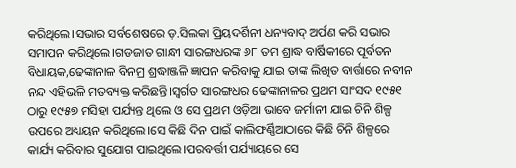କରିଥିଲେ।ସଭାର ସର୍ବଶେଷରେ ଡ଼.ସିଲକା ପ୍ରିୟଦର୍ଶିନୀ ଧନ୍ୟବାଦ୍ ଅର୍ପଣ କରି ସଭାର ସମାପନ କରିଥିଲେ।ଗଡଜାତ ଗାନ୍ଧୀ ସାରଙ୍ଗଧରଙ୍କ ୬୮ ତମ ଶ୍ରାଦ୍ଧ ବାର୍ଷିକୀରେ ପୂର୍ବତନ ବିଧାୟକ,ଢେଙ୍କାନାଳ ବିନମ୍ର ଶ୍ରଦ୍ଧାଞ୍ଜଳି ଜ୍ଞାପନ କରିବାକୁ ଯାଇ ତାଙ୍କ ଲିଖିତ ବାର୍ତ୍ତାରେ ନବୀନ ନନ୍ଦ ଏହିଭଳି ମତବ୍ୟକ୍ତ କରିଛନ୍ତି।ସ୍ୱର୍ଗତ ସାରଙ୍ଗଧର ଢେଙ୍କାନାଳର ପ୍ରଥମ ସାଂସଦ ୧୯୫୧ ଠାରୁ ୧୯୫୭ ମସିହା ପର୍ଯ୍ୟନ୍ତ ଥିଲେ ଓ ସେ ପ୍ରଥମ ଓଡ଼ିଆ ଭାବେ ଜର୍ମାନୀ ଯାଇ ଚିନି ଶିଳ୍ପ ଉପରେ ଅଧ୍ୟୟନ କରିଥିଲେ।ସେ କିଛି ଦିନ ପାଇଁ କାଲିଫର୍ଣ୍ଣିଆଠାରେ କିଛି ଚିନି ଶିଳ୍ପରେ କାର୍ଯ୍ୟ କରିବାର ସୁଯୋଗ ପାଇଥିଲେ।ପରବର୍ତ୍ତୀ ପର୍ଯ୍ୟାୟରେ ସେ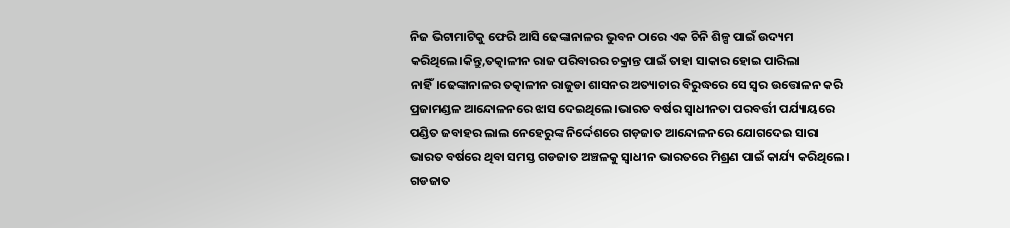ନିଜ ଭିଟାମାଟିକୁ ଫେରି ଆସି ଢେଙ୍କାନାଳର ଭୁବନ ଠାରେ ଏକ ଚିନି ଶିଳ୍ପ ପାଇଁ ଉଦ୍ୟମ କରିଥିଲେ।କିନ୍ତୁ,ତତ୍କାଳୀନ ରାଜ ପରିବାରର ଚକ୍ରାନ୍ତ ପାଇଁ ତାହା ସାକାର ହୋଇ ପାରିଲା ନାହିଁ।ଢେଙ୍କାନାଳର ତତ୍କାଳୀନ ରାଜୁଡା ଶାସନର ଅତ୍ୟାଚାର ବିରୁଦ୍ଧରେ ସେ ସ୍ବର ଉତ୍ତୋଳନ କରି ପ୍ରଜାମଣ୍ଡଳ ଆନ୍ଦୋଳନରେ ଝାସ ଦେଇଥିଲେ।ଭାରତ ବର୍ଷର ସ୍ଵାଧୀନତା ପରବର୍ତ୍ତୀ ପର୍ଯ୍ୟାୟରେ ପଣ୍ଡିତ ଜବାହର ଲାଲ ନେହେରୁଙ୍କ ନିର୍ଦ୍ଦେଶରେ ଗଡ଼ଜାତ ଆନ୍ଦୋଳନରେ ଯୋଗଦେଇ ସାରା ଭାରତ ବର୍ଷରେ ଥିବା ସମସ୍ତ ଗଡଜାତ ଅଞ୍ଚଳକୁ ସ୍ଵାଧୀନ ଭାରତରେ ମିଶ୍ରଣ ପାଇଁ କାର୍ଯ୍ୟ କରିଥିଲେ। ଗଡଜାତ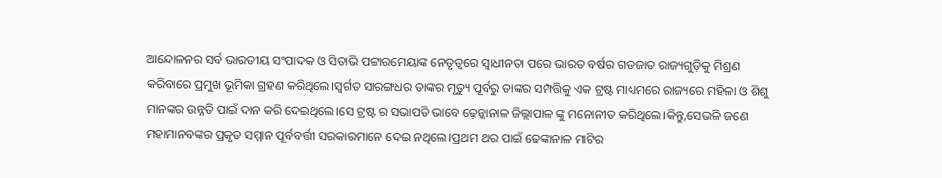ଆନ୍ଦୋଳନର ସର୍ବ ଭାରତୀୟ ସଂପାଦକ ଓ ସିତାଭି ପଟ୍ଟାରମେୟାଙ୍କ ନେତୃତ୍ୱରେ ସ୍ଵାଧୀନତା ପରେ ଭାରତ ବର୍ଷର ଗଡଜାତ ରାଜ୍ୟଗୁଡ଼ିକୁ ମିଶ୍ରଣ କରିବାରେ ପ୍ରମୁଖ ଭୂମିକା ଗ୍ରହଣ କରିଥିଲେ।ସ୍ୱର୍ଗତ ସାରଙ୍ଗଧର ତାଙ୍କର ମୃତ୍ୟୁ ପୂର୍ବରୁ ତାଙ୍କର ସମ୍ପତ୍ତିକୁ ଏକ ଟ୍ରଷ୍ଟ ମାଧ୍ୟମରେ ରାଜ୍ୟରେ ମହିଳା ଓ ଶିଶୁ ମାନଙ୍କର ଉନ୍ନତି ପାଇଁ ଦାନ କରି ଦେଇଥିଲେ।ସେ ଟ୍ରଷ୍ଟ ର ସଭାପତି ଭାବେ ଢ଼େନ୍କାନାଳ ଜିଲ୍ଲାପାଳ ଙ୍କୁ ମନୋନୀତ କରିଥିଲେ।କିନ୍ତୁ,ସେଭଳି ଜଣେ ମହାମାନବଙ୍କର ପ୍ରକୃତ ସମ୍ମାନ ପୂର୍ବବର୍ତ୍ତୀ ସରକାରମାନେ ଦେଇ ନଥିଲେ।ପ୍ରଥମ ଥର ପାଇଁ ଢେଙ୍କାନାଳ ମାଟିର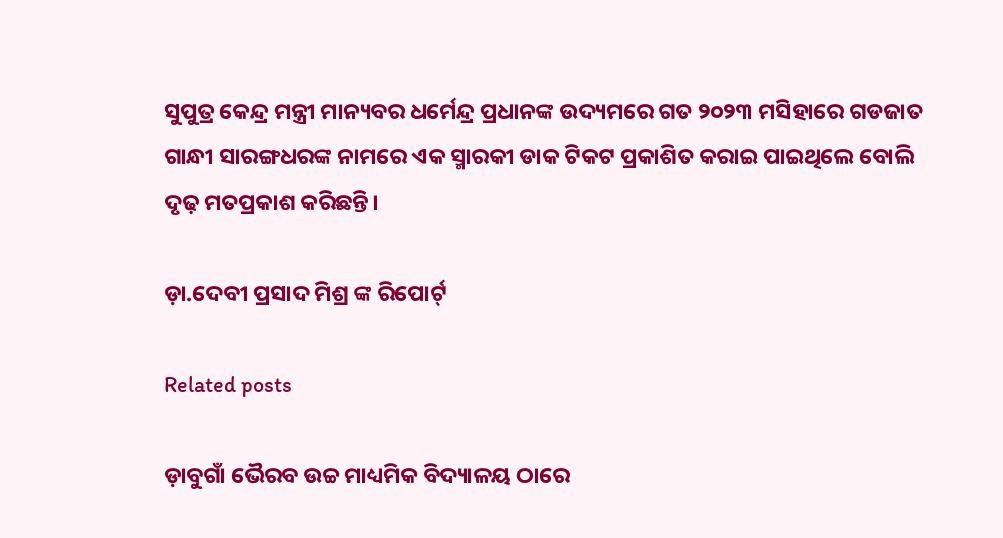ସୁପୁତ୍ର କେନ୍ଦ୍ର ମନ୍ତ୍ରୀ ମାନ୍ୟବର ଧର୍ମେନ୍ଦ୍ର ପ୍ରଧାନଙ୍କ ଉଦ୍ୟମରେ ଗତ ୨୦୨୩ ମସିହାରେ ଗଡଜାତ ଗାନ୍ଧୀ ସାରଙ୍ଗଧରଙ୍କ ନାମରେ ଏକ ସ୍ମାରକୀ ଡାକ ଟିକଟ ପ୍ରକାଶିତ କରାଇ ପାଇଥିଲେ ବୋଲି ଦୃଢ଼ ମତପ୍ରକାଶ କରିଛନ୍ତି।

ଡ଼ା.ଦେବୀ ପ୍ରସାଦ ମିଶ୍ର ଙ୍କ ରିପୋର୍ଟ୍

Related posts

ଡ଼ାବୁଗାଁ ଭୈରବ ଉଚ୍ଚ ମାଧ୍ୟମିକ ବିଦ୍ୟାଳୟ ଠାରେ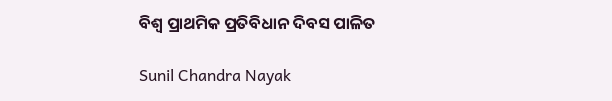ବିଶ୍ଵ ପ୍ରାଥମିକ ପ୍ରତିବିଧାନ ଦିବସ ପାଳିତ

Sunil Chandra Nayak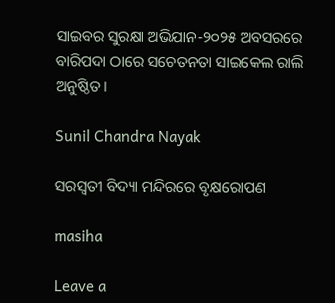ସାଇବର ସୁରକ୍ଷା ଅଭିଯାନ-୨୦୨୫ ଅବସରରେ ବାରିପଦା ଠାରେ ସଚେତନତା ସାଇକେଲ ରାଲି ଅନୁଷ୍ଠିତ।

Sunil Chandra Nayak

ସରସ୍ବତୀ ବିଦ୍ୟା ମନ୍ଦିରରେ ବୃକ୍ଷରୋପଣ

masiha

Leave a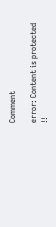Comment

error: Content is protected !!